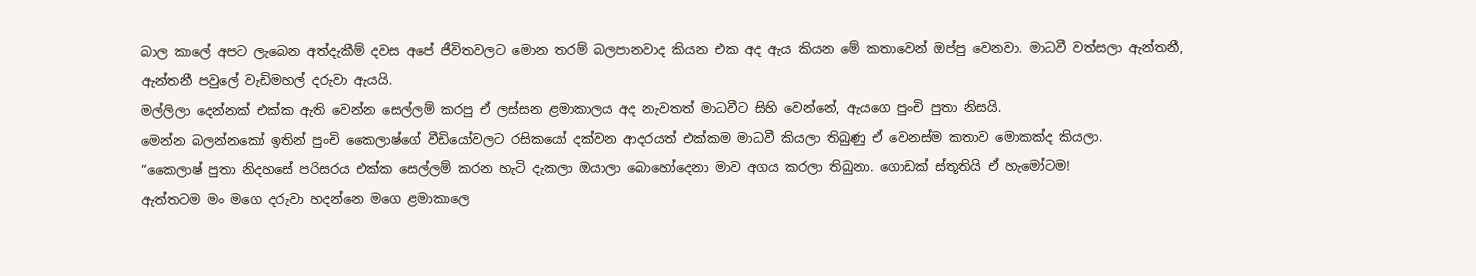බාල කාලේ අපට ලැබෙන අත්දැකීම් දවස අපේ ජීවිතවලට මොන තරම් බලපානවාද කියන එක අද ඇය කියන මේ කතාවෙන් ඔප්පු වෙනවා. මාධවී වත්සලා ඇන්තනී, ඇන්තනී පවුලේ වැඩිමහල් දරුවා ඇයයි.
මල්ලිලා දෙන්නක් එක්ක ඇති වෙන්න සෙල්ලම් කරපු ඒ ලස්සන ළමාකාලය අද නැවතත් මාධවීට සිහි වෙන්නේ, ඇයගෙ පුංචි පුතා නිසයි.
මෙන්න බලන්නකෝ ඉතින් පුංචි කෛලාෂ්ගේ වීඩියෝවලට රසිකයෝ දක්වන ආදරයත් එක්කම මාධවී කියලා තිබුණු ඒ වෙනස්ම කතාව මොකක්ද කියලා.
“කෛලාෂ් පුතා නිදහසේ පරිසරය එක්ක සෙල්ලම් කරන හැටි දැකලා ඔයාලා බොහෝදෙනා මාව අගය කරලා තිබුනා. ගොඩක් ස්තූතියි ඒ හැමෝටම!
ඇත්තටම මං මගෙ දරුවා හදන්නෙ මගෙ ළමාකාලෙ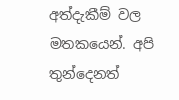අත්දැකීම් වල මතකයෙන්. අපි තුන්දෙනත්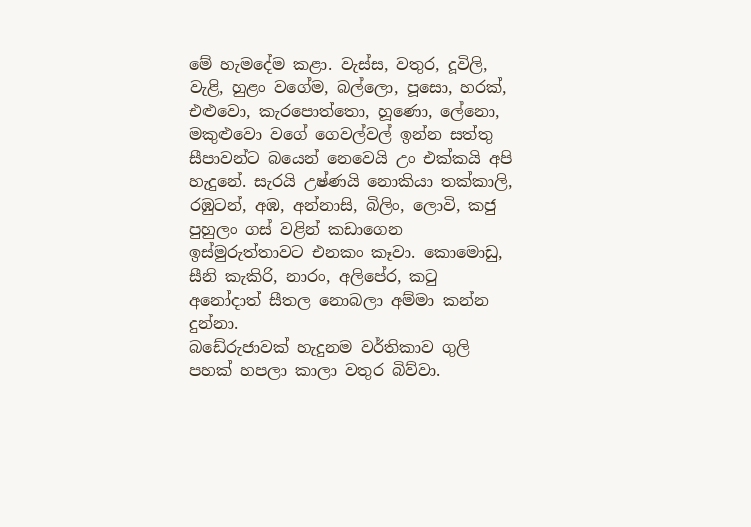මේ හැමදේම කළා. වැස්ස, වතුර, දූවිලි, වැළි, හුළං වගේම, බල්ලො, පූසො, හරක්, එළුවො, කැරපොත්තො, හූණො, ලේනො, මකුළුවො වගේ ගෙවල්වල් ඉන්න සත්තු සීපාවන්ට බයෙන් නෙවෙයි උං එක්කයි අපි හැදුනේ. සැරයි උෂ්ණයි නොකියා තක්කාලි, රඹුටන්, අඹ, අන්නාසි, බිලිං, ලොවි, කජු පුහුලං ගස් වළින් කඩාගෙන ඉස්මුරුත්තාවට එනකං කෑවා. කොමොඩු, සීනි කැකිරි, නාරං, අලිපේර, කටු අනෝදාත් සීතල නොබලා අම්මා කන්න දුන්නා.
බඩේරුජාවක් හැදුනම වර්තිකාව ගුලි පහක් හපලා කාලා වතුර බිව්වා.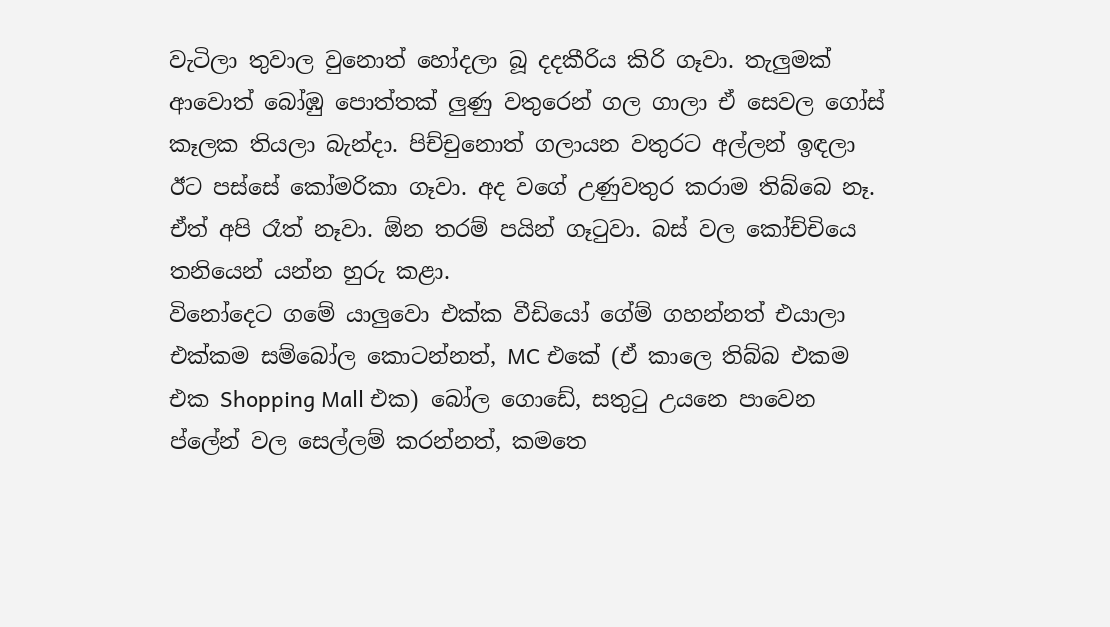වැටිලා තුවාල වුනොත් හෝදලා බූ දදකීරිය කිරි ගෑවා. තැලුමක් ආවොත් බෝඹු පොත්තක් ලුණු වතුරෙන් ගල ගාලා ඒ සෙවල ගෝස් කෑලක තියලා බැන්දා. පිච්චුනොත් ගලායන වතුරට අල්ලන් ඉඳලා ඊට පස්සේ කෝමරිකා ගෑවා. අද වගේ උණුවතුර කරාම තිබ්බෙ නෑ. ඒත් අපි රෑත් නෑවා. ඕන තරම් පයින් ගෑටුවා. බස් වල කෝච්චියෙ තනියෙන් යන්න හුරු කළා.
විනෝදෙට ගමේ යාලුවො එක්ක වීඩියෝ ගේම් ගහන්නත් එයාලා එක්කම සම්බෝල කොටන්නත්, MC එකේ (ඒ කාලෙ තිබ්බ එකම එක Shopping Mall එක) බෝල ගොඩේ, සතුටු උයනෙ පාවෙන ප්ලේන් වල සෙල්ලම් කරන්නත්, කමතෙ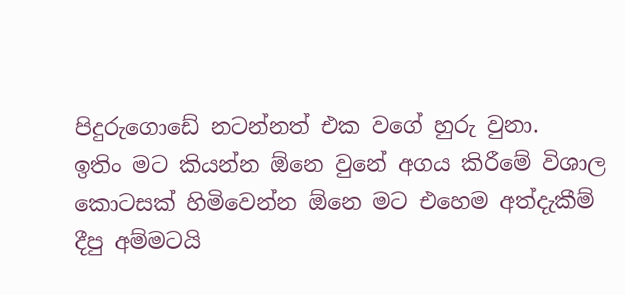පිදුරුගොඩේ නටන්නත් එක වගේ හුරු වුනා.
ඉතිං මට කියන්න ඕනෙ වුනේ අගය කිරීමේ විශාල කොටසක් හිමිවෙන්න ඕනෙ මට එහෙම අත්දැකීම් දීපු අම්මටයි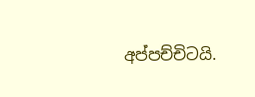අප්පච්චිටයි.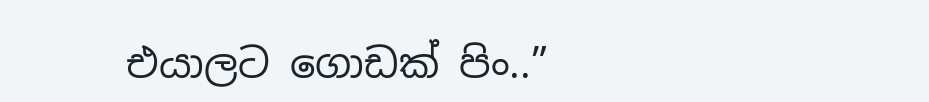එයාලට ගොඩක් පිං..”